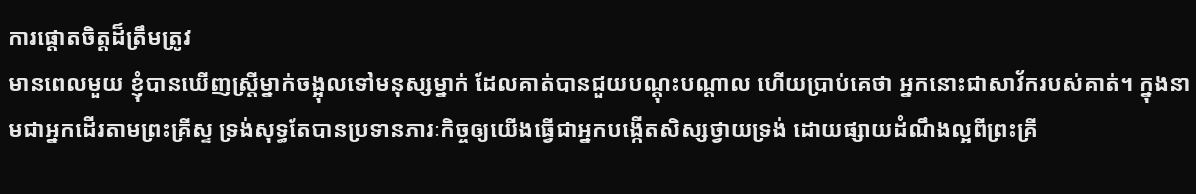ការផ្តោតចិត្តដ៏ត្រឹមត្រូវ
មានពេលមួយ ខ្ញុំបានឃើញស្ត្រីម្នាក់ចង្អុលទៅមនុស្សម្នាក់ ដែលគាត់បានជួយបណ្តុះបណ្តាល ហើយប្រាប់គេថា អ្នកនោះជាសាវ័ករបស់គាត់។ ក្នុងនាមជាអ្នកដើរតាមព្រះគ្រីស្ទ ទ្រង់សុទ្ធតែបានប្រទានភារៈកិច្ចឲ្យយើងធ្វើជាអ្នកបង្កើតសិស្សថ្វាយទ្រង់ ដោយផ្សាយដំណឹងល្អពីព្រះគ្រី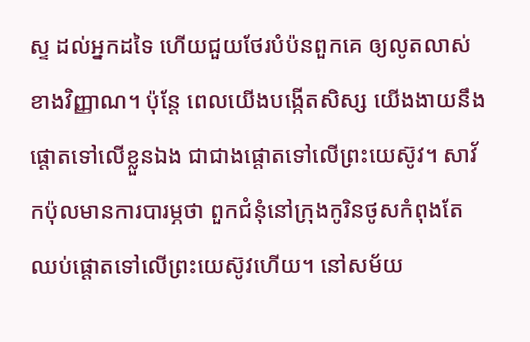ស្ទ ដល់អ្នកដទៃ ហើយជួយថែរបំប៉នពួកគេ ឲ្យលូតលាស់ខាងវិញ្ញាណ។ ប៉ុន្តែ ពេលយើងបង្កើតសិស្ស យើងងាយនឹងផ្តោតទៅលើខ្លួនឯង ជាជាងផ្តោតទៅលើព្រះយេស៊ូវ។ សាវ័កប៉ុលមានការបារម្ភថា ពួកជំនុំនៅក្រុងកូរិនថូសកំពុងតែឈប់ផ្តោតទៅលើព្រះយេស៊ូវហើយ។ នៅសម័យ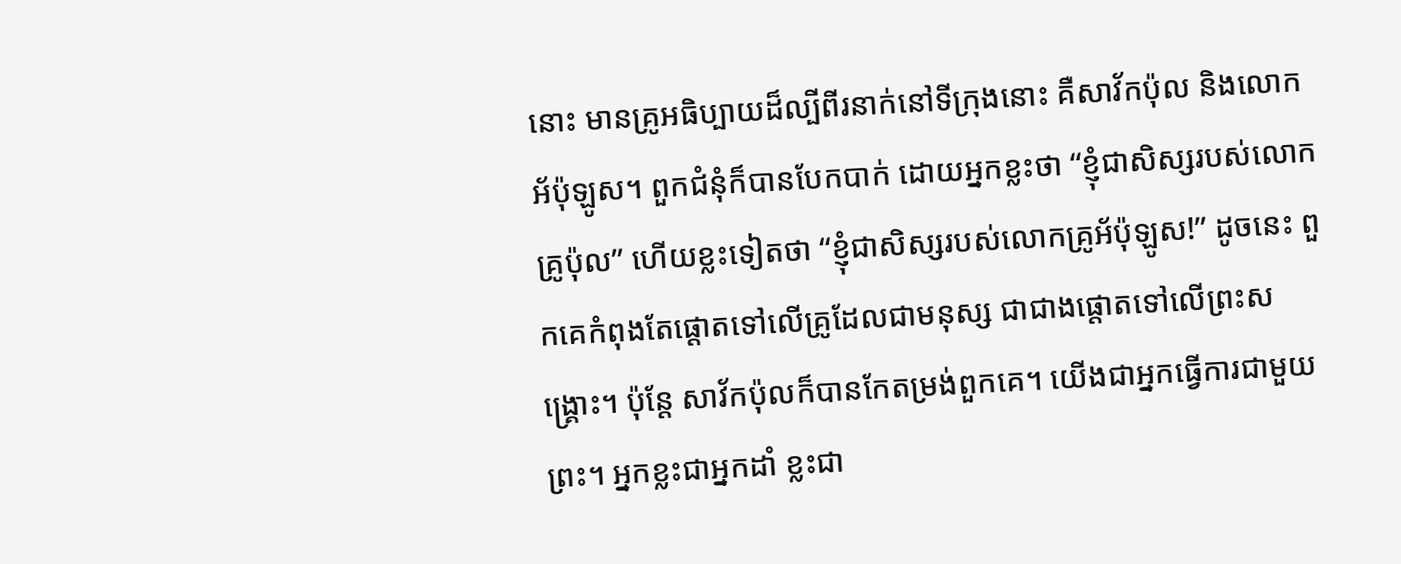នោះ មានគ្រូអធិប្បាយដ៏ល្បីពីរនាក់នៅទីក្រុងនោះ គឺសាវ័កប៉ុល និងលោកអ័ប៉ុឡូស។ ពួកជំនុំក៏បានបែកបាក់ ដោយអ្នកខ្លះថា “ខ្ញុំជាសិស្សរបស់លោកគ្រូប៉ុល” ហើយខ្លះទៀតថា “ខ្ញុំជាសិស្សរបស់លោកគ្រូអ័ប៉ុឡូស!” ដូចនេះ ពួកគេកំពុងតែផ្តោតទៅលើគ្រូដែលជាមនុស្ស ជាជាងផ្តោតទៅលើព្រះសង្រ្គោះ។ ប៉ុន្តែ សាវ័កប៉ុលក៏បានកែតម្រង់ពួកគេ។ យើងជាអ្នកធ្វើការជាមួយព្រះ។ អ្នកខ្លះជាអ្នកដាំ ខ្លះជា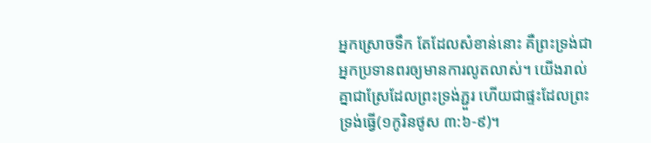អ្នកស្រោចទឹក តែដែលសំខាន់នោះ គឺព្រះទ្រង់ជាអ្នកប្រទានពរឲ្យមានការលូតលាស់។ យើងរាល់គ្នាជាស្រែដែលព្រះទ្រង់ភ្ជួរ ហើយជាផ្ទះដែលព្រះទ្រង់ធ្វើ(១កូរិនថូស ៣:៦-៩)។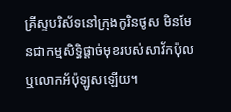គ្រីស្ទបរិស័ទនៅក្រុងកូរិនថូស មិនមែនជាកម្មសិទ្ធិផ្តាច់មុខរបស់សាវ័កប៉ុល ឬលោកអ័ប៉ុឡូសឡើយ។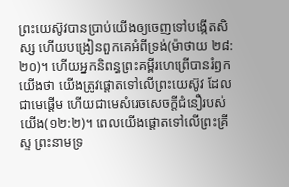ព្រះយេស៊ូវបានប្រាប់យើងឲ្យចេញទៅបង្កើតសិស្ស ហើយបង្រៀនពួកគេអំពីទ្រង់(ម៉ាថាយ ២៨:២០)។ ហើយអ្នកនិពន្ធព្រះគម្ពីរហេព្រើបានរំឭកយើងថា យើងត្រូវផ្តោតទៅលើព្រះយេស៊ូវ ដែលជាមេផ្តើម ហើយជាមេសំរេចសេចក្តីជំនឿរបស់យើង(១២:២)។ ពេលយើងផ្តោតទៅលើព្រះគ្រីស្ទ ព្រះនាមទ្រ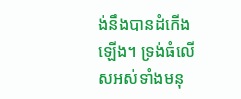ង់នឹងបានដំកើងឡើង។ ទ្រង់ធំលើសអស់ទាំងមនុ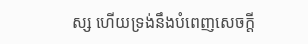ស្ស ហើយទ្រង់នឹងបំពេញសេចក្តី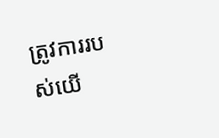ត្រូវការរបស់យើ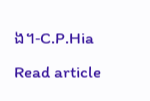ង។-C.P.Hia
Read article